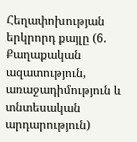Հեղափոխության երկրորդ քայլը (6. Քաղաքական ազատություն, առաջադիմություն և տնտեսական արդարություն)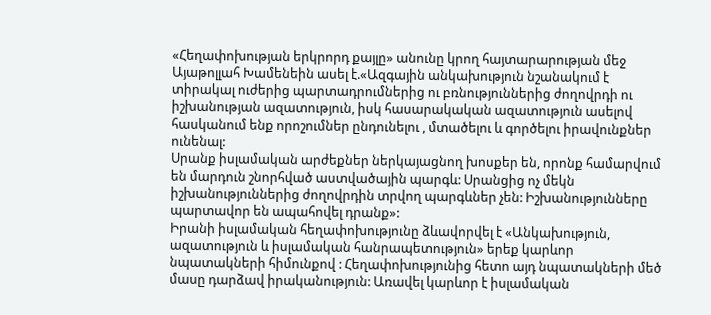«Հեղափոխության երկրորդ քայլը» անունը կրող հայտարարության մեջ Այաթոլլահ Խամենեին ասել է.«Ազգային անկախություն նշանակում է տիրակալ ուժերից պարտադրումներից ու բռնություններից ժողովրդի ու իշխանության ազատություն, իսկ հասարակական ազատություն ասելով հասկանում ենք որոշումներ ընդունելու , մտածելու և գործելու իրավունքներ ունենալ:
Սրանք իսլամական արժեքներ ներկայացնող խոսքեր են, որոնք համարվում են մարդուն շնորհված աստվածային պարգև: Սրանցից ոչ մեկն իշխանություններից ժողովրդին տրվող պարգևներ չեն: Իշխանությունները պարտավոր են ապահովել դրանք»:
Իրանի իսլամական հեղափոխությունը ձևավորվել է «Անկախություն, ազատություն և իսլամական հանրապետություն» երեք կարևոր նպատակների հիմունքով : Հեղափոխությունից հետո այդ նպատակների մեծ մասը դարձավ իրականություն: Առավել կարևոր է իսլամական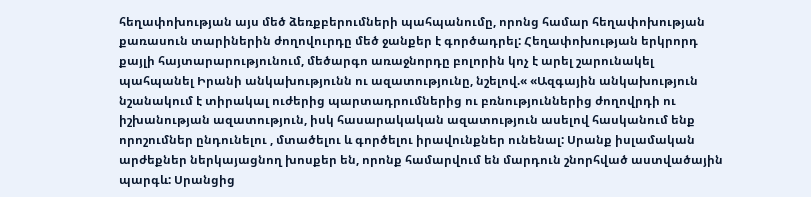հեղափոխության այս մեծ ձեռքբերումների պահպանումը, որոնց համար հեղափոխության քառասուն տարիներին ժողովուրդը մեծ ջանքեր է գործադրել: Հեղափոխության երկրորդ քայլի հայտարարությունում, մեծարգո առաջնորդը բոլորին կոչ է արել շարունակել պահպանել Իրանի անկախությունն ու ազատությունը, նշելով.« «Ազգային անկախություն նշանակում է տիրակալ ուժերից պարտադրումներից ու բռնություններից ժողովրդի ու իշխանության ազատություն, իսկ հասարակական ազատություն ասելով հասկանում ենք որոշումներ ընդունելու , մտածելու և գործելու իրավունքներ ունենալ: Սրանք իսլամական արժեքներ ներկայացնող խոսքեր են, որոնք համարվում են մարդուն շնորհված աստվածային պարգև: Սրանցից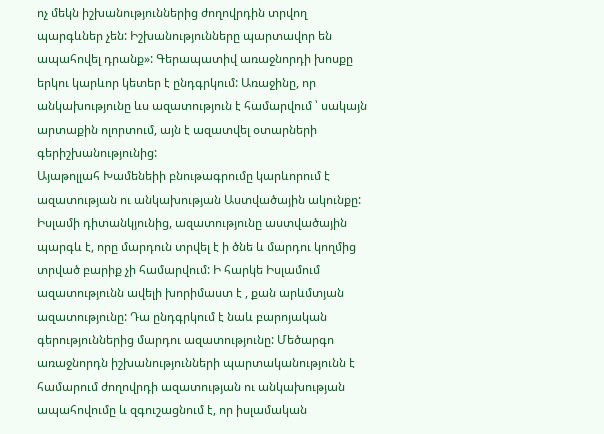ոչ մեկն իշխանություններից ժողովրդին տրվող պարգևներ չեն: Իշխանությունները պարտավոր են ապահովել դրանք»: Գերապատիվ առաջնորդի խոսքը երկու կարևոր կետեր է ընդգրկում: Առաջինը, որ անկախությունը ևս ազատություն է համարվում ՝ սակայն արտաքին ոլորտում, այն է ազատվել օտարների գերիշխանությունից:
Այաթոլլահ Խամենեիի բնութագրումը կարևորում է ազատության ու անկախության Աստվածային ակունքը: Իսլամի դիտանկյունից, ազատությունը աստվածային պարգև է, որը մարդուն տրվել է ի ծնե և մարդու կողմից տրված բարիք չի համարվում: Ի հարկե Իսլամում ազատությունն ավելի խորիմաստ է , քան արևմտյան ազատությունը: Դա ընդգրկում է նաև բարոյական գերություններից մարդու ազատությունը: Մեծարգո առաջնորդն իշխանությունների պարտականությունն է համարում ժողովրդի ազատության ու անկախության ապահովումը և զգուշացնում է, որ իսլամական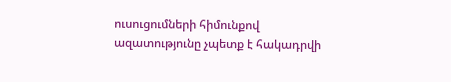ուսուցումների հիմունքով ազատությունը չպետք է հակադրվի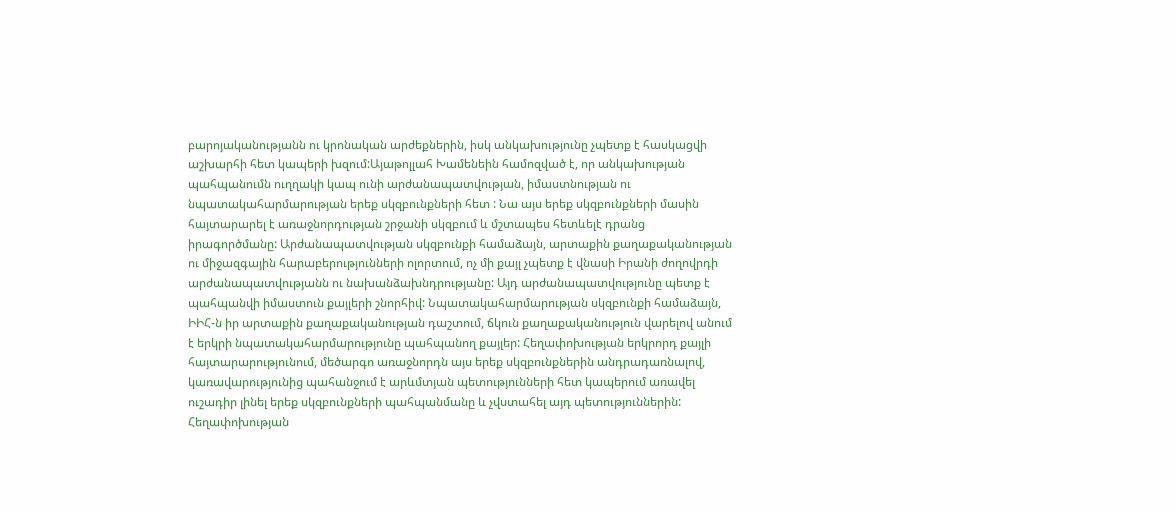բարոյականությանն ու կրոնական արժեքներին, իսկ անկախությունը չպետք է հասկացվի աշխարհի հետ կապերի խզում:Այաթոլլահ Խամենեին համոզված է, որ անկախության պահպանումն ուղղակի կապ ունի արժանապատվության, իմաստնության ու նպատակահարմարության երեք սկզբունքների հետ : Նա այս երեք սկզբունքների մասին հայտարարել է առաջնորդության շրջանի սկզբում և մշտապես հետևելէ դրանց իրագործմանը: Արժանապատվության սկզբունքի համաձայն, արտաքին քաղաքականության ու միջազգային հարաբերությունների ոլորտում, ոչ մի քայլ չպետք է վնասի Իրանի ժողովրդի արժանապատվությանն ու նախանձախնդրությանը: Այդ արժանապատվությունը պետք է պահպանվի իմաստուն քայլերի շնորհիվ: Նպատակահարմարության սկզբունքի համաձայն, ԻԻՀ-ն իր արտաքին քաղաքականության դաշտում, ճկուն քաղաքականություն վարելով անում է երկրի նպատակահարմարությունը պահպանող քայլեր: Հեղափոխության երկրորդ քայլի հայտարարությունում, մեծարգո առաջնորդն այս երեք սկզբունքներին անդրադառնալով, կառավարությունից պահանջում է արևմտյան պետությունների հետ կապերում առավել ուշադիր լինել երեք սկզբունքների պահպանմանը և չվստահել այդ պետություններին:
Հեղափոխության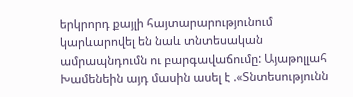երկրորդ քայլի հայտարարությունում կարևարովել են նաև տնտեսական ամրապնդումն ու բարգավաճումը: Այաթոլլահ Խամենեին այդ մասին ասել է .«Տնտեսությունն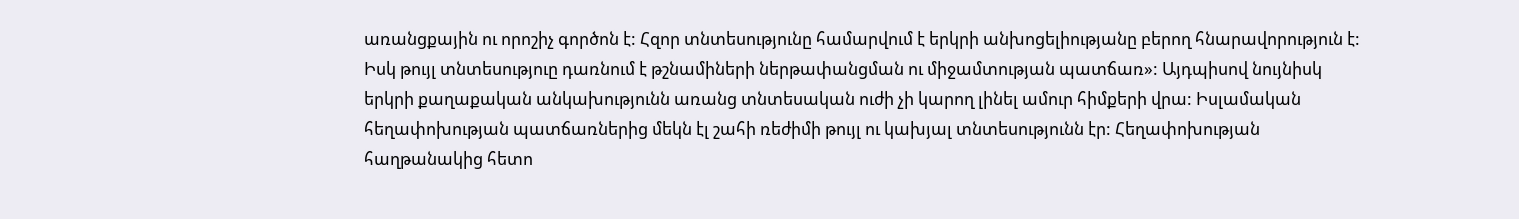առանցքային ու որոշիչ գործոն է: Հզոր տնտեսությունը համարվում է երկրի անխոցելիությանը բերող հնարավորություն է: Իսկ թույլ տնտեսություը դառնում է թշնամիների ներթափանցման ու միջամտության պատճառ»: Այդպիսով նույնիսկ երկրի քաղաքական անկախությունն առանց տնտեսական ուժի չի կարող լինել ամուր հիմքերի վրա: Իսլամական հեղափոխության պատճառներից մեկն էլ շահի ռեժիմի թույլ ու կախյալ տնտեսությունն էր: Հեղափոխության հաղթանակից հետո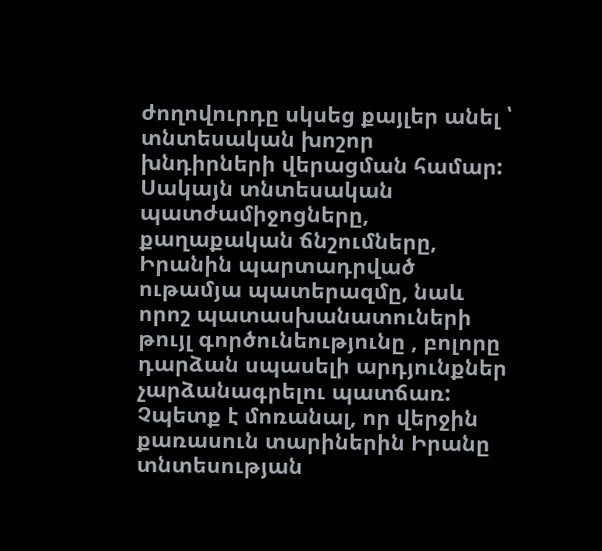ժողովուրդը սկսեց քայլեր անել ՝ տնտեսական խոշոր խնդիրների վերացման համար: Սակայն տնտեսական պատժամիջոցները, քաղաքական ճնշումները, Իրանին պարտադրված ութամյա պատերազմը, նաև որոշ պատասխանատուների թույլ գործունեությունը , բոլորը դարձան սպասելի արդյունքներ չարձանագրելու պատճառ: Չպետք է մոռանալ, որ վերջին քառասուն տարիներին Իրանը տնտեսության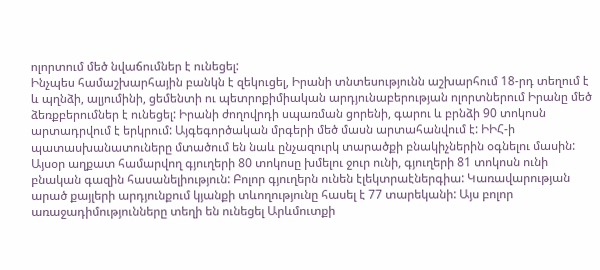ոլորտում մեծ նվաճումներ է ունեցել:
Ինչպես համաշխարհային բանկն է զեկուցել, Իրանի տնտեսությունն աշխարհում 18-րդ տեղում է և պղնձի, ալյումինի, ցեմենտի ու պետրոքիմիական արդյունաբերության ոլորտներում Իրանը մեծ ձեռքբերումներ է ունեցել: Իրանի ժողովրդի սպառման ցորենի, գարու և բրնձի 90 տոկոսն արտադրվում է երկրում: Այգեգործական մրգերի մեծ մասն արտահանվում է: ԻԻՀ-ի պատասխանատուները մտածում են նաև ընչազուրկ տարածքի բնակիչներին օգնելու մասին: Այսօր աղքատ համարվող գյուղերի 80 տոկոսը խմելու ջուր ունի, գյուղերի 81 տոկոսն ունի բնական գազին հասանելիություն: Բոլոր գյուղերն ունեն էլեկտրաէներգիա: Կառավարության արած քայլերի արդյունքում կյանքի տևողությունը հասել է 77 տարեկանի: Այս բոլոր առաջադիմությունները տեղի են ունեցել Արևմուտքի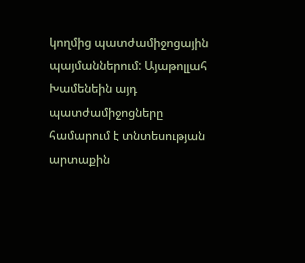կողմից պատժամիջոցային պայմաններում: Այաթոլլահ Խամենեին այդ պատժամիջոցները համարում է տնտեսության արտաքին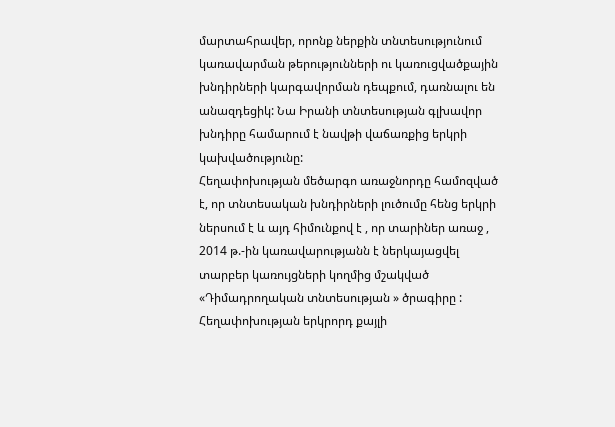մարտահրավեր, որոնք ներքին տնտեսությունում կառավարման թերությունների ու կառուցվածքային խնդիրների կարգավորման դեպքում, դառնալու են անազդեցիկ: Նա Իրանի տնտեսության գլխավոր խնդիրը համարում է նավթի վաճառքից երկրի կախվածությունը:
Հեղափոխության մեծարգո առաջնորդը համոզված է, որ տնտեսական խնդիրների լուծումը հենց երկրի ներսում է և այդ հիմունքով է , որ տարիներ առաջ , 2014 թ.-ին կառավարությանն է ներկայացվել տարբեր կառույցների կողմից մշակված «Դիմադրողական տնտեսության » ծրագիրը : Հեղափոխության երկրորդ քայլի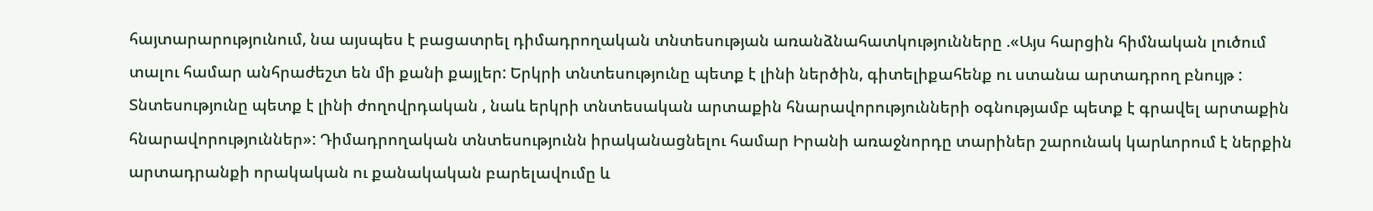հայտարարությունում, նա այսպես է բացատրել դիմադրողական տնտեսության առանձնահատկությունները .«Այս հարցին հիմնական լուծում տալու համար անհրաժեշտ են մի քանի քայլեր: Երկրի տնտեսությունը պետք է լինի ներծին, գիտելիքահենք ու ստանա արտադրող բնույթ : Տնտեսությունը պետք է լինի ժողովրդական , նաև երկրի տնտեսական արտաքին հնարավորությունների օգնությամբ պետք է գրավել արտաքին հնարավորություններ»: Դիմադրողական տնտեսությունն իրականացնելու համար Իրանի առաջնորդը տարիներ շարունակ կարևորում է ներքին արտադրանքի որակական ու քանակական բարելավումը և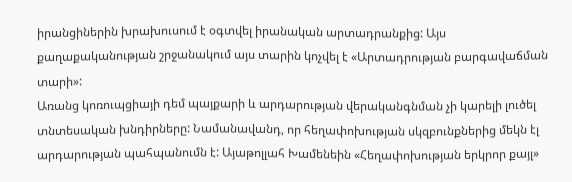իրանցիներին խրախուսում է օգտվել իրանական արտադրանքից: Այս քաղաքականության շրջանակում այս տարին կոչվել է «Արտադրության բարգավաճման տարի»:
Առանց կոռուպցիայի դեմ պայքարի և արդարության վերականգնման չի կարելի լուծել տնտեսական խնդիրները: Նամանավանդ, որ հեղափոխության սկզբունքներից մեկն էլ արդարության պահպանումն է: Այաթոլլահ Խամենեին «Հեղափոխության երկրոր քայլ»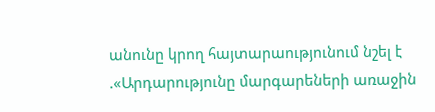անունը կրող հայտարաությունում նշել է .«Արդարությունը մարգարեների առաջին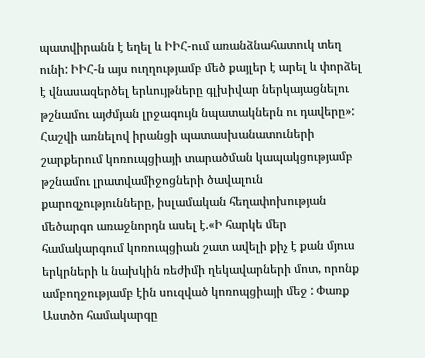պատվիրանն է եղել և ԻԻՀ-ում առանձնահատուկ տեղ ունի: ԻԻՀ-ն այս ուղղությամբ մեծ քայլեր է արել և փորձել է վնասազերծել երևույթները գլխիվար ներկայացնելու թշնամու այժմյան լրջագույն նպատակներն ու դավերը»:
Հաշվի առնելով իրանցի պատասխանատուների շարքերում կոռուպցիայի տարածման կապակցությամբ թշնամու լրատվամիջոցների ծավալուն քարոզչությունները, իսլամական հեղափոխության մեծարգո առաջնորդն ասել է.«Ի հարկե մեր համակարգում կոռուպցիան շատ ավելի քիչ է քան մյուս երկրների և նախկին ռեժիմի ղեկավարների մոտ, որոնք ամբողջությամբ էին սուզված կոռոպցիայի մեջ : Փառք Աստծո համակարգը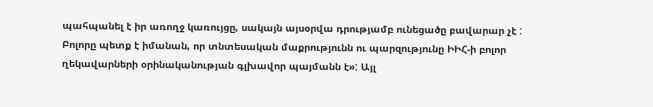պահպանել է իր առողջ կառույցը, սակայն այսօրվա դրությամբ ունեցածը բավարար չէ : Բոլորը պետք է իմանան, որ տնտեսական մաքրությունն ու պարզությունը ԻԻՀ-ի բոլոր ղեկավարների օրինականության գլխավոր պայմանն է»: Այլ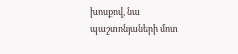խոսքով, նա պաշտոնյաների մոտ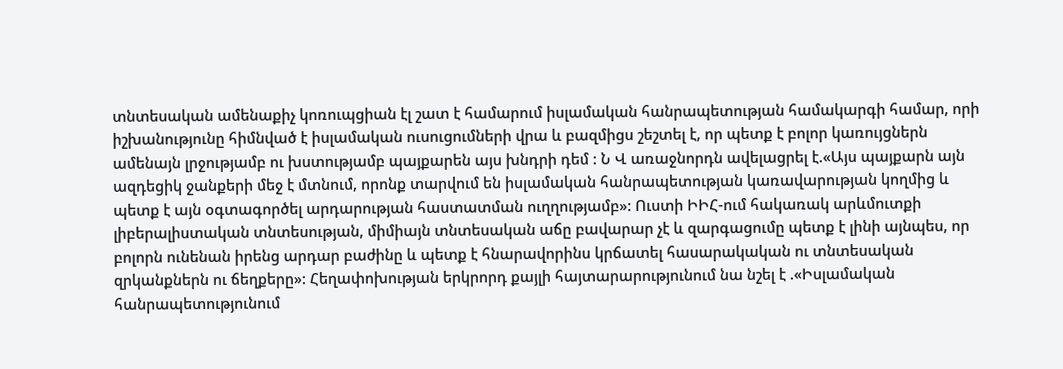տնտեսական ամենաքիչ կոռուպցիան էլ շատ է համարում իսլամական հանրապետության համակարգի համար, որի իշխանությունը հիմնված է իսլամական ուսուցումների վրա և բազմիցս շեշտել է, որ պետք է բոլոր կառույցներն ամենայն լրջությամբ ու խստությամբ պայքարեն այս խնդրի դեմ : Ն Վ առաջնորդն ավելացրել է.«Այս պայքարն այն ազդեցիկ ջանքերի մեջ է մտնում, որոնք տարվում են իսլամական հանրապետության կառավարության կողմից և պետք է այն օգտագործել արդարության հաստատման ուղղությամբ»: Ուստի ԻԻՀ-ում հակառակ արևմուտքի լիբերալիստական տնտեսության, միմիայն տնտեսական աճը բավարար չէ և զարգացումը պետք է լինի այնպես, որ բոլորն ունենան իրենց արդար բաժինը և պետք է հնարավորինս կրճատել հասարակական ու տնտեսական զրկանքներն ու ճեղքերը»: Հեղափոխության երկրորդ քայլի հայտարարությունում նա նշել է .«Իսլամական հանրապետությունում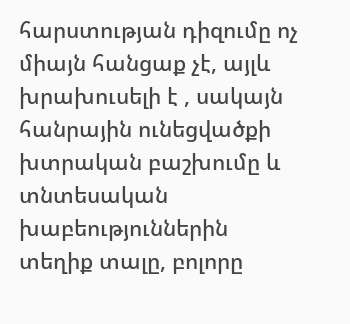հարստության դիզումը ոչ միայն հանցաք չէ, այլև խրախուսելի է , սակայն հանրային ունեցվածքի խտրական բաշխումը և տնտեսական խաբեություններին տեղիք տալը, բոլորը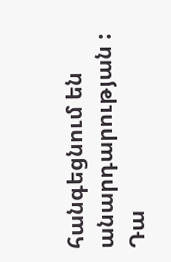հանգեցնում են անարդարության : Դա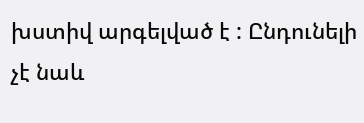խստիվ արգելված է : Ընդունելի չէ նաև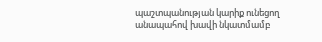պաշտպանության կարիք ունեցող անապահով խավի նկատմամբ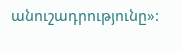անուշադրությունը»: